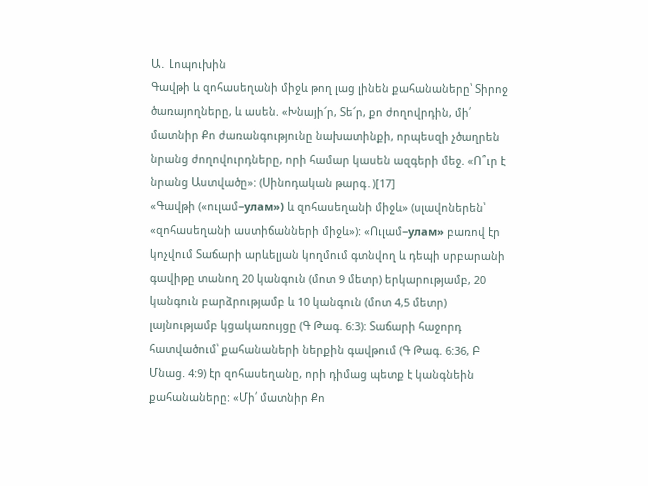Ա․ Լոպուխին
Գավթի և զոհասեղանի միջև թող լաց լինեն քահանաները՝ Տիրոջ ծառայողները, և ասեն. «Խնայի՜ր, Տե՜ր, քո ժողովրդին, մի՛ մատնիր Քո ժառանգությունը նախատինքի, որպեսզի չծաղրեն նրանց ժողովուրդները, որի համար կասեն ազգերի մեջ. «Ո՞ւր է նրանց Աստվածը»: (Սինոդական թարգ․)[17]
«Գավթի («ուլամ−улам») և զոհասեղանի միջև» (սլավոներեն՝ «զոհասեղանի աստիճանների միջև»): «Ուլամ−улам» բառով էր կոչվում Տաճարի արևելյան կողմում գտնվող և դեպի սրբարանի գավիթը տանող 20 կանգուն (մոտ 9 մետր) երկարությամբ, 20 կանգուն բարձրությամբ և 10 կանգուն (մոտ 4,5 մետր) լայնությամբ կցակառույցը (Գ Թագ. 6:3): Տաճարի հաջորդ հատվածում՝ քահանաների ներքին գավթում (Գ Թագ. 6:36, Բ Մնաց. 4:9) էր զոհասեղանը, որի դիմաց պետք է կանգնեին քահանաները: «Մի՛ մատնիր Քո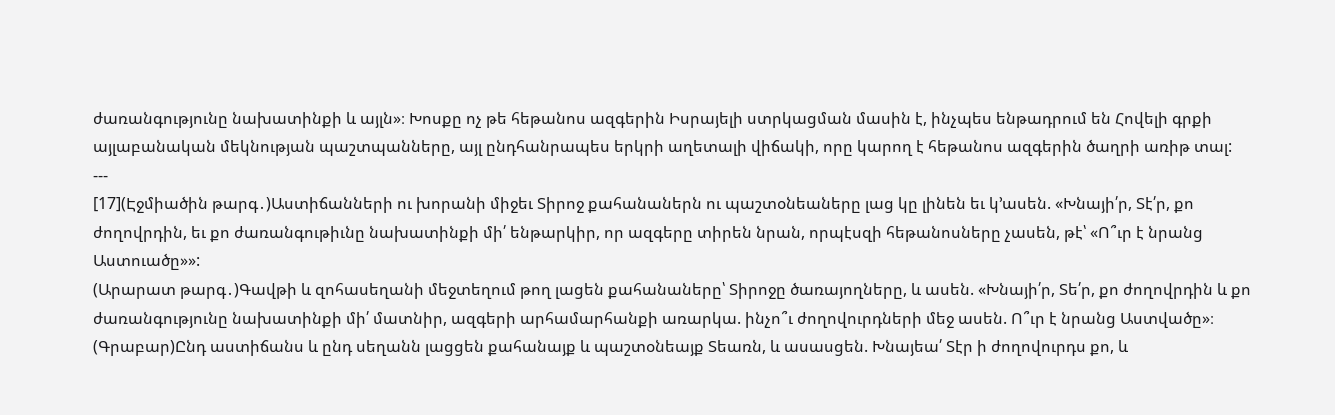ժառանգությունը նախատինքի և այլն»։ Խոսքը ոչ թե հեթանոս ազգերին Իսրայելի ստրկացման մասին է, ինչպես ենթադրում են Հովելի գրքի այլաբանական մեկնության պաշտպանները, այլ ընդհանրապես երկրի աղետալի վիճակի, որը կարող է հեթանոս ազգերին ծաղրի առիթ տալ:
---
[17](Էջմիածին թարգ․)Աստիճանների ու խորանի միջեւ Տիրոջ քահանաներն ու պաշտօնեաները լաց կը լինեն եւ կ՚ասեն. «Խնայի՛ր, Տէ՛ր, քո ժողովրդին, եւ քո ժառանգութիւնը նախատինքի մի՛ ենթարկիր, որ ազգերը տիրեն նրան, որպէսզի հեթանոսները չասեն, թէ՝ «Ո՞ւր է նրանց Աստուածը»»:
(Արարատ թարգ․)Գավթի և զոհասեղանի մեջտեղում թող լացեն քահանաները՝ Տիրոջը ծառայողները, և ասեն. «Խնայի՛ր, Տե՛ր, քո ժողովրդին և քո ժառանգությունը նախատինքի մի՛ մատնիր, ազգերի արհամարհանքի առարկա. ինչո՞ւ ժողովուրդների մեջ ասեն. Ո՞ւր է նրանց Աստվածը»։
(Գրաբար)Ընդ աստիճանս և ընդ սեղանն լացցեն քահանայք և պաշտօնեայք Տեառն, և ասասցեն. Խնայեա՛ Տէր ի ժողովուրդս քո, և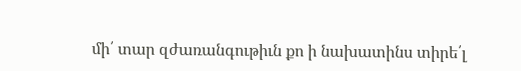մի՛ տար զժառանգութիւն քո ի նախատինս տիրե՛լ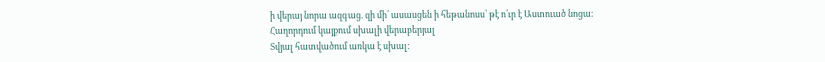ի վերայ նորա ազգաց. զի մի՛ ասասցեն ի հեթանոսս՝ թէ ո՛ւր է Աստուած նոցա։
Հաղորդում կայքում սխալի վերաբերյալ
Տվյալ հատվածում առկա է սխալ: